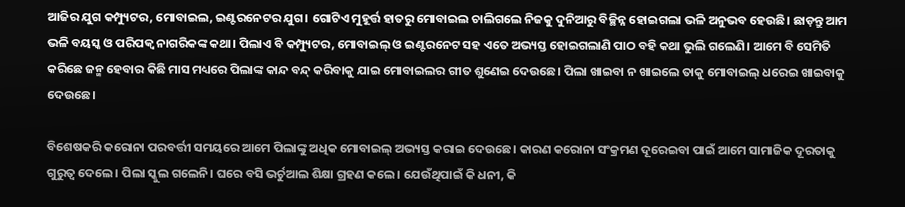ଆଜିର ଯୁଗ କମ୍ପ୍ୟୁଟର, ମୋବାଇଲ, ଇଣ୍ଟରନେଟର ଯୁଗ। ଗୋଟିଏ ମୁହୂର୍ତ୍ତ ହାତରୁ ମୋବାଇଲ ଚାଲିଗଲେ ନିଜକୁ ଦୁନିଆରୁ ବିଚ୍ଛିନ୍ନ ହୋଇଗଲା ଭଳି ଅନୁଭବ ହେଉଛି। ଛାଡ଼ନ୍ତୁ ଆମ ଭଳି ବୟସ୍କ ଓ ପରିପକ୍ଵ ନାଗରିକଙ୍କ କଥା। ପିଲାଏ ବି କମ୍ପ୍ୟୁଟର, ମୋବାଇଲ୍ ଓ ଇଣ୍ଟରନେଟ ସହ ଏତେ ଅଭ୍ୟସ୍ତ ହୋଇଗଲାଣି ପାଠ ବହି କଥା ଭୁଲି ଗଲେଣି। ଆମେ ବି ସେମିତି କରିଛେ ଜନ୍ମ ହେବାର କିଛି ମାସ ମଧ୍ୟରେ ପିଲାଙ୍କ କାନ୍ଦ ବନ୍ଦ୍ କରିବାକୁ ଯାଇ ମୋବାଇଲର ଗୀତ ଶୁଣେଇ ଦେଉଛେ। ପିଲା ଖାଇବା ନ ଖାଇଲେ ତାକୁ ମୋବାଇଲ୍ ଧରେଇ ଖାଇବାକୁ ଦେଉଛେ।

ବିଶେଷକରି କରୋନା ପରବର୍ତ୍ତୀ ସମୟରେ ଆମେ ପିଲାଙ୍କୁ ଅଧିକ ମୋବାଇଲ୍ ଅଭ୍ୟସ୍ତ କରାଇ ଦେଉଛେ। କାରଣ କରୋନା ସଂକ୍ରମଣ ଦୂରେଇବା ପାଇଁ ଆମେ ସାମାଜିକ ଦୂରତାକୁ ଗୁରୁତ୍ଵ ଦେଲେ। ପିଲା ସ୍କୁଲ ଗଲେନି। ଘରେ ବସି ଭର୍ଚୁଆଲ ଶିକ୍ଷା ଗ୍ରହଣ କଲେ। ଯେଉଁଥିପାଇଁ କି ଧନୀ, କି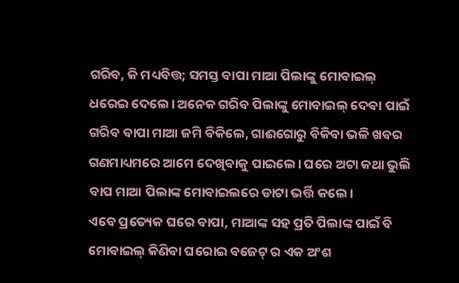ଗରିବ, କି ମଧ୍ୟବିତ୍ତ; ସମସ୍ତ ବାପା ମାଆ ପିଲାଙ୍କୁ ମୋବାଇଲ୍ ଧରେଇ ଦେଲେ। ଅନେକ ଗରିବ ପିଲାଙ୍କୁ ମୋବାଇଲ୍ ଦେବା ପାଇଁ ଗରିବ ବାପା ମାଆ ଜମି ବିକିଲେ, ଗାଈଗୋରୁ ବିକିବା ଭଳି ଖବର ଗଣମାଧ୍ୟମରେ ଆମେ ଦେଖିବାକୁ ପାଇଲେ। ଘରେ ଅଟା କଥା ଭୁଲି ବାପ ମାଆ ପିଲାଙ୍କ ମୋବାଇଲରେ ଡାଟା ଭର୍ତ୍ତି କଲେ।
ଏବେ ପ୍ରତ୍ୟେକ ଘରେ ବାପା, ମାଆଙ୍କ ସହ ପ୍ରତି ପିଲାଙ୍କ ପାଇଁ ବି ମୋବାଇଲ୍ କିଣିବା ଘରୋଇ ବଜେଟ୍ ର ଏକ ଅଂଶ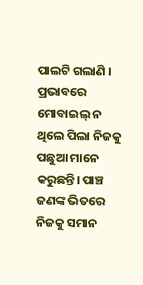ପାଲଟି ଗଲାଣି । ପ୍ରଭାବରେ ମୋବାଇଲ୍ ନ ଥିଲେ ପିଲା ନିଜକୁ ପଛୁଆ ମାନେ କରୁଛନ୍ତି। ପାଞ୍ଚ ଜଣଙ୍କ ଭିତରେ ନିଜକୁ ସମାନ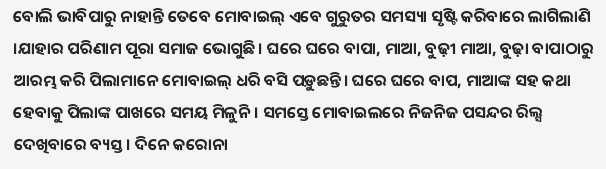ବୋଲି ଭାବିପାରୁ ନାହାନ୍ତି ତେବେ ମୋବାଇଲ୍ ଏବେ ଗୁରୁତର ସମସ୍ୟା ସୃଷ୍ଟି କରିବାରେ ଲାଗିଲାଣି ।ଯାହାର ପରିଣାମ ପୂରା ସମାଜ ଭୋଗୁଛି। ଘରେ ଘରେ ବାପା, ମାଆ, ବୁଢ଼ୀ ମାଆ, ବୁଢ଼ା ବାପାଠାରୁ ଆରମ୍ଭ କରି ପିଲାମାନେ ମୋବାଇଲ୍ ଧରି ବସି ପଡ଼ୁଛନ୍ତି। ଘରେ ଘରେ ବାପ, ମାଆଙ୍କ ସହ କଥା ହେବାକୁ ପିଲାଙ୍କ ପାଖରେ ସମୟ ମିଳୁନି। ସମସ୍ତେ ମୋବାଇଲରେ ନିଜନିଜ ପସନ୍ଦର ରିଲ୍ସ ଦେଖିବାରେ ବ୍ୟସ୍ତ। ଦିନେ କରୋନା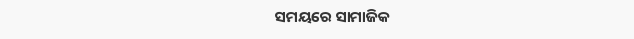ସମୟରେ ସାମାଜିକ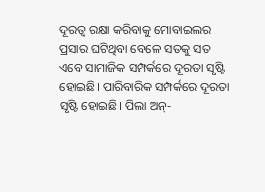ଦୂରତ୍ବ ରକ୍ଷା କରିବାକୁ ମୋବାଇଲର ପ୍ରସାର ଘଟିଥିବା ବେଳେ ସତକୁ ସତ ଏବେ ସାମାଜିକ ସମ୍ପର୍କରେ ଦୂରତା ସୃଷ୍ଟି ହୋଇଛି। ପାରିବାରିକ ସମ୍ପର୍କରେ ଦୂରତା ସୃଷ୍ଟି ହୋଇଛି। ପିଲା ଅନ୍-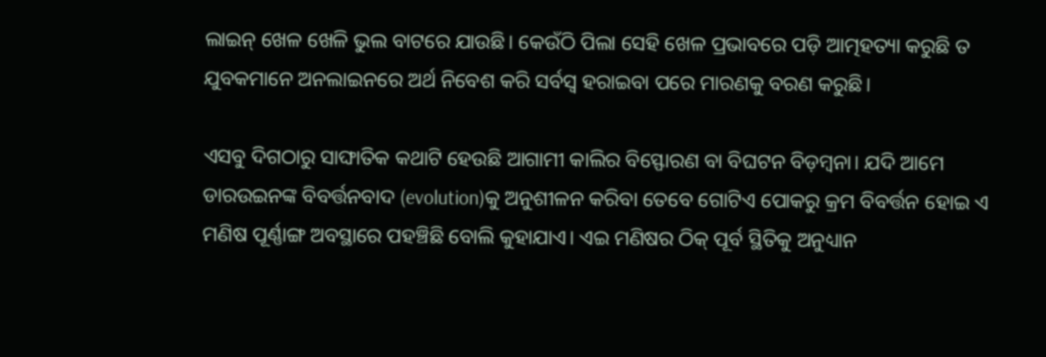ଲାଇନ୍ ଖେଳ ଖେଳି ଭୁଲ ବାଟରେ ଯାଉଛି। କେଉଁଠି ପିଲା ସେହି ଖେଳ ପ୍ରଭାବରେ ପଡ଼ି ଆତ୍ମହତ୍ୟା କରୁଛି ତ ଯୁବକମାନେ ଅନଲାଇନରେ ଅର୍ଥ ନିବେଶ କରି ସର୍ବସ୍ବ ହରାଇବା ପରେ ମାରଣକୁ ବରଣ କରୁଛି।

ଏସବୁ ଦିଗଠାରୁ ସାଙ୍ଘାତିକ କଥାଟି ହେଉଛି ଆଗାମୀ କାଲିର ବିସ୍ଫୋରଣ ବା ବିଘଟନ ବିଡ଼ମ୍ବନା। ଯଦି ଆମେ ଡାରଉଇନଙ୍କ ବିବର୍ତ୍ତନବାଦ (evolution)କୁ ଅନୁଶୀଳନ କରିବା ତେବେ ଗୋଟିଏ ପୋକରୁ କ୍ରମ ବିବର୍ତ୍ତନ ହୋଇ ଏ ମଣିଷ ପୂର୍ଣ୍ଣାଙ୍ଗ ଅବସ୍ଥାରେ ପହଞ୍ଚିଛି ବୋଲି କୁହାଯାଏ। ଏଇ ମଣିଷର ଠିକ୍ ପୂର୍ବ ସ୍ଥିତିକୁ ଅନୁଧ୍ୟାନ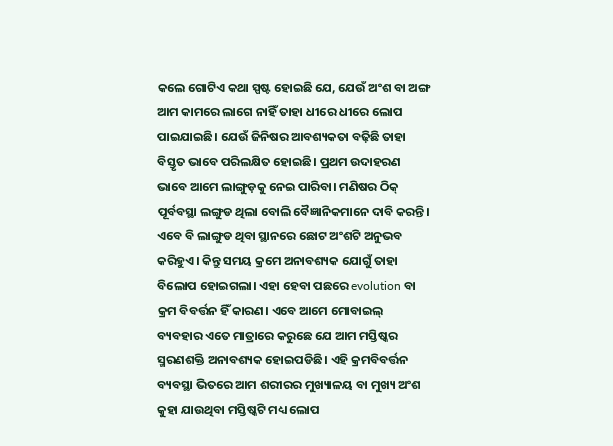କଲେ ଗୋଟିଏ କଥା ସ୍ପଷ୍ଟ ହୋଇଛି ଯେ, ଯେଉଁ ଅଂଶ ବା ଅଙ୍ଗ ଆମ କାମରେ ଲାଗେ ନାହିଁ ତାହା ଧୀରେ ଧୀରେ ଲୋପ ପାଇଯାଇଛି। ଯେଉଁ ଜିନିଷର ଆବଶ୍ୟକତା ବଢ଼ିଛି ତାହା ବିସ୍ତୃତ ଭାବେ ପରିଲକ୍ଷିତ ହୋଇଛି। ପ୍ରଥମ ଉଦାହରଣ ଭାବେ ଆମେ ଲାଙ୍ଗୁଡ଼କୁ ନେଇ ପାରିବା। ମଣିଷର ଠିକ୍ ପୂର୍ବବସ୍ଥା ଲଙ୍ଗୁଡ ଥିଲା ବୋଲି ବୈଜ୍ଞାନିକମାନେ ଦାବି କରନ୍ତି। ଏବେ ବି ଲାଙ୍ଗୁଡ ଥିବା ସ୍ଥାନରେ ଛୋଟ ଅଂଶଟି ଅନୁଭବ କରିହୁଏ। କିନ୍ତୁ ସମୟ କ୍ରମେ ଅନାବଶ୍ୟକ ଯୋଗୁଁ ତାହା ବିଲୋପ ହୋଇଗଲା। ଏହା ହେବା ପଛରେ evolution ବା କ୍ରମ ବିବର୍ତ୍ତନ ହିଁ କାରଣ। ଏବେ ଆମେ ମୋବାଇଲ୍ ବ୍ୟବହାର ଏତେ ମାତ୍ରାରେ କରୁଛେ ଯେ ଆମ ମସ୍ତିଷ୍କର ସ୍ମରଣଶକ୍ତି ଅନାବଶ୍ୟକ ହୋଇପଡିଛି। ଏହି କ୍ରମବିବର୍ତ୍ତନ ବ୍ୟବସ୍ଥା ଭିତରେ ଆମ ଶରୀରର ମୁଖ୍ୟାଳୟ ବା ମୁଖ୍ୟ ଅଂଶ କୁହା ଯାଉଥିବା ମସ୍ତିଷ୍କଟି ମଧ୍ୟ ଲୋପ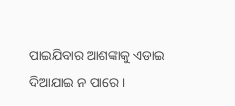ପାଇଯିବାର ଆଶଙ୍କାକୁ ଏଡାଇ ଦିଆଯାଇ ନ ପାରେ।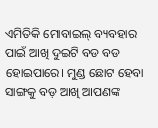ଏମିତିକି ମୋବାଇଲ୍ ବ୍ୟବହାର ପାଇଁ ଆଖି ଦୁଇଟି ବଡ ବଡ ହୋଇପାରେ। ମୁଣ୍ଡ ଛୋଟ ହେବା ସାଙ୍ଗକୁ ବଡ଼ ଆଖି ଆପଣଙ୍କ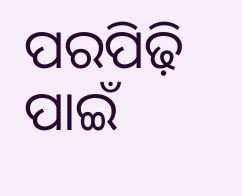ପରପିଢ଼ି ପାଇଁ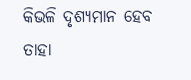କିଭଳି ଦୃଶ୍ୟମାନ ହେବ ତାହା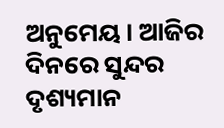ଅନୁମେୟ। ଆଜିର ଦିନରେ ସୁନ୍ଦର ଦୃଶ୍ୟମାନ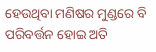ହେଉଥିବା ମଣିଷର ମୁଣ୍ଡରେ ବି ପରିବର୍ତ୍ତନ ହୋଇ ଅତି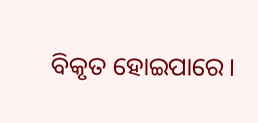ବିକୃତ ହୋଇପାରେ।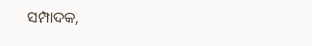ସମ୍ପାଦକ,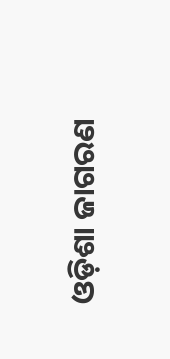ଓଡ଼ିଶା ଜାଗରଣ